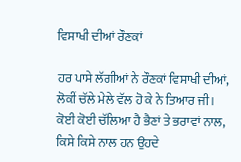ਵਿਸਾਖੀ ਦੀਆਂ ਰੌਣਕਾਂ

ਹਰ ਪਾਸੇ ਲੱਗੀਆਂ ਨੇ ਰੌਣਕਾਂ ਵਿਸਾਖੀ ਦੀਆਂ,
ਲੋਕੀਂ ਚੱਲੇ ਮੇਲੇ ਵੱਲ ਹੋ ਕੇ ਨੇ ਤਿਆਰ ਜੀ।
ਕੋਈ ਕੋਈ ਚੱਲਿਆ ਹੈ ਭੈਣਾਂ ਤੇ ਭਰਾਵਾਂ ਨਾਲ,
ਕਿਸੇ ਕਿਸੇ ਨਾਲ ਹਨ ਉਹਦੇ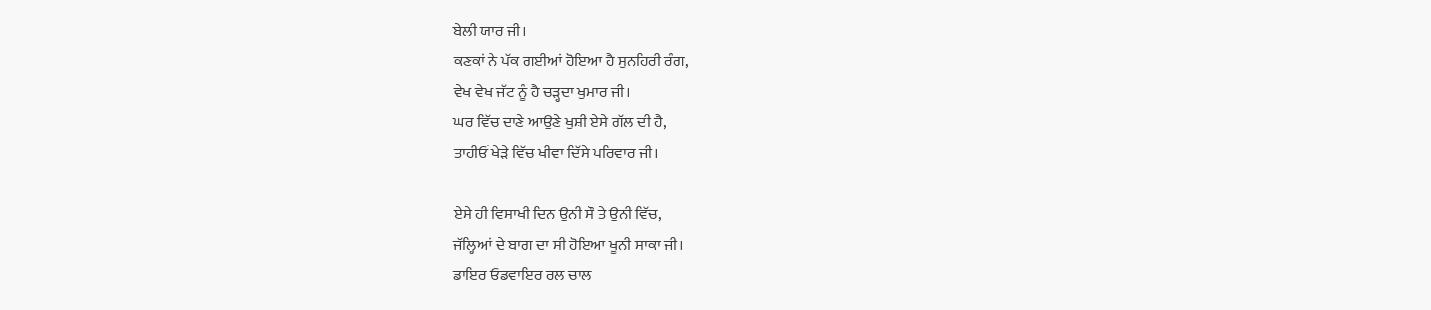ਬੇਲੀ ਯਾਰ ਜੀ।
ਕਣਕਾਂ ਨੇ ਪੱਕ ਗਈਆਂ ਹੋਇਆ ਹੈ ਸੁਨਹਿਰੀ ਰੰਗ,
ਵੇਖ ਵੇਖ ਜੱਟ ਨੂੰ ਹੈ ਚੜ੍ਹਦਾ ਖੁਮਾਰ ਜੀ।
ਘਰ ਵਿੱਚ ਦਾਣੇ ਆਉਣੇ ਖੁਸ਼ੀ ਏਸੇ ਗੱਲ ਦੀ ਹੈ,
ਤਾਹੀਓਂ ਖੇੜੇ ਵਿੱਚ ਖੀਵਾ ਦਿੱਸੇ ਪਰਿਵਾਰ ਜੀ।

ਏਸੇ ਹੀ ਵਿਸਾਖੀ ਦਿਨ ਉਨੀ ਸੌ ਤੇ ਉਨੀ ਵਿੱਚ,
ਜੱਲ੍ਹਿਆਂ ਦੇ ਬਾਗ ਦਾ ਸੀ ਹੋਇਆ ਖੂਨੀ ਸਾਕਾ ਜੀ।
ਡਾਇਰ ਓਡਵਾਇਰ ਰਲ ਚਾਲ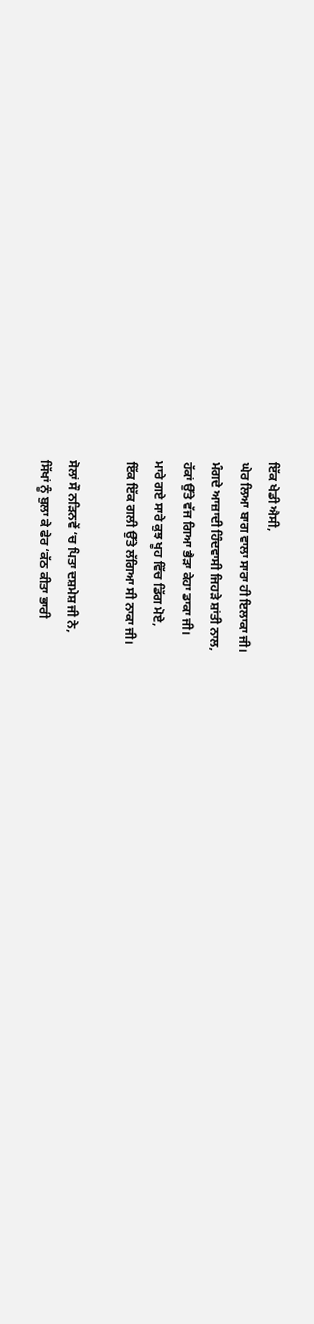ਇੱਕ ਖੇਡੀ ਐਸੀ,
ਘੇਰ ਲਿਆ ਬਾਗ ਵਾਲਾ ਸਾਰਾ ਹੀ ਇਲਾਕਾ ਜੀ।
ਮੰਗਦੇ ਆਜ਼ਾਦੀ ਹਿੰਦਵਾਸੀ ਜਿਹੜੇ ਸ਼ਾਂਤੀ ਨਾਲ,
ਹੱਕਾਂ ਉੱਤੇ ਵੱਜ ਗਿਆ ਭੈੜਾ ਕੇਹਾ ਡਾਕਾ ਜੀ।
ਮਾਰੇ ਗਏ ਸਾਰੇ ਕੁਝ ਖੂਹ ਵਿੱਚ ਡਿੱਗ ਮੋਏ,
ਇੱਕ ਇੱਕ ਗਲੀ ਉੱਤੇ ਲੱਗਿਆ ਸੀ ਨਾਕਾ ਜੀ।

ਸੋਲਾਂ ਸੌ ਨੜਿਨਵੇਂ ‘ਚ ਪਿਤਾ ਦਸ਼ਮੇਸ਼ ਜੀ ਨੇ,
ਸਿੱਖਾਂ ਨੂੰ ਬੁਲਾ ਕੇ ਫੇਰ ‘ਕੱਠ ਕੀਤਾ ਭਾਰੀ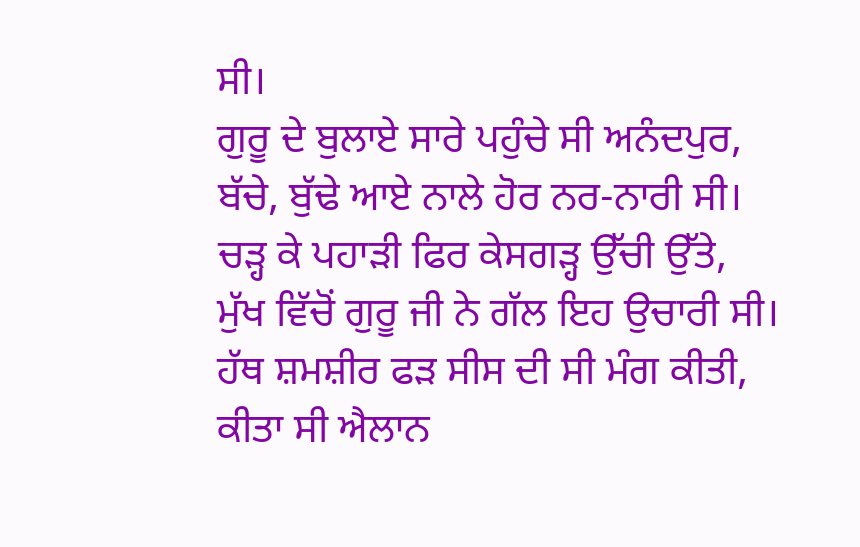ਸੀ।
ਗੁਰੂ ਦੇ ਬੁਲਾਏ ਸਾਰੇ ਪਹੁੰਚੇ ਸੀ ਅਨੰਦਪੁਰ,
ਬੱਚੇ, ਬੁੱਢੇ ਆਏ ਨਾਲੇ ਹੋਰ ਨਰ-ਨਾਰੀ ਸੀ।
ਚੜ੍ਹ ਕੇ ਪਹਾੜੀ ਫਿਰ ਕੇਸਗੜ੍ਹ ਉੱਚੀ ਉੱਤੇ,
ਮੁੱਖ ਵਿੱਚੋਂ ਗੁਰੂ ਜੀ ਨੇ ਗੱਲ ਇਹ ਉਚਾਰੀ ਸੀ।
ਹੱਥ ਸ਼ਮਸ਼ੀਰ ਫੜ ਸੀਸ ਦੀ ਸੀ ਮੰਗ ਕੀਤੀ,
ਕੀਤਾ ਸੀ ਐਲਾਨ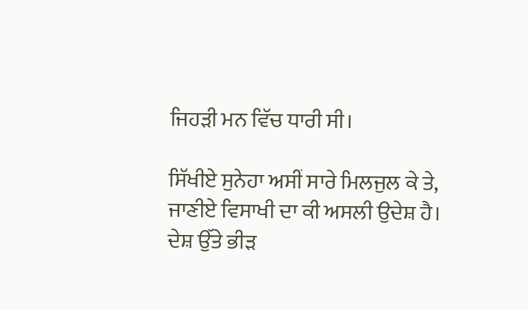ਜਿਹੜੀ ਮਨ ਵਿੱਚ ਧਾਰੀ ਸੀ।

ਸਿੱਖੀਏ ਸੁਨੇਹਾ ਅਸੀਂ ਸਾਰੇ ਮਿਲਜੁਲ ਕੇ ਤੇ,
ਜਾਣੀਏ ਵਿਸਾਖੀ ਦਾ ਕੀ ਅਸਲੀ ਉਦੇਸ਼ ਹੈ।
ਦੇਸ਼ ਉੱਤੇ ਭੀੜ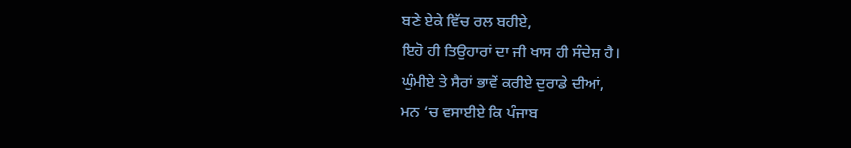ਬਣੇ ਏਕੇ ਵਿੱਚ ਰਲ ਬਹੀਏ,
ਇਹੋ ਹੀ ਤਿਉਹਾਰਾਂ ਦਾ ਜੀ ਖਾਸ ਹੀ ਸੰਦੇਸ਼ ਹੈ।
ਘੁੰਮੀਏ ਤੇ ਸੈਰਾਂ ਭਾਵੇਂ ਕਰੀਏ ਦੁਰਾਡੇ ਦੀਆਂ,
ਮਨ ‘ਚ ਵਸਾਈਏ ਕਿ ਪੰਜਾਬ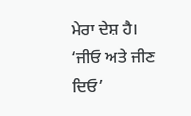ਮੇਰਾ ਦੇਸ਼ ਹੈ।
‘ਜੀਓ ਅਤੇ ਜੀਣ ਦਿਓ’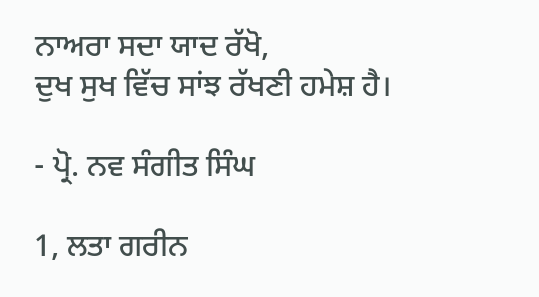ਨਾਅਰਾ ਸਦਾ ਯਾਦ ਰੱਖੋ,
ਦੁਖ ਸੁਖ ਵਿੱਚ ਸਾਂਝ ਰੱਖਣੀ ਹਮੇਸ਼ ਹੈ।

- ਪ੍ਰੋ. ਨਵ ਸੰਗੀਤ ਸਿੰਘ

1, ਲਤਾ ਗਰੀਨ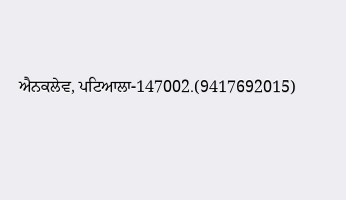ਐਨਕਲੇਵ, ਪਟਿਆਲਾ-147002.(9417692015)